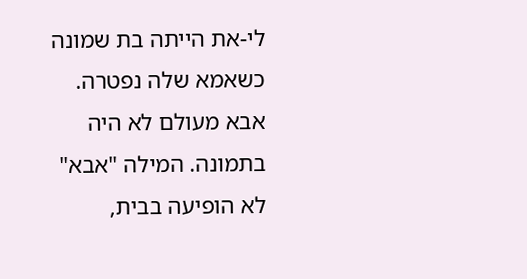לי-את הייתה בת שמונה כשאמא שלה נפטרה. אבא מעולם לא היה בתמונה. המילה "אבא" לא הופיעה בבית,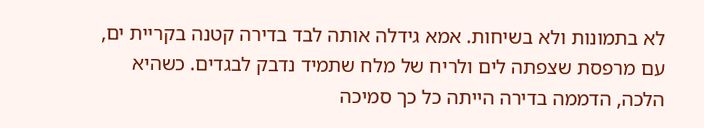לא בתמונות ולא בשיחות. אמא גידלה אותה לבד בדירה קטנה בקריית ים, עם מרפסת שצפתה לים ולריח של מלח שתמיד נדבק לבגדים. כשהיא הלכה, הדממה בדירה הייתה כל כך סמיכה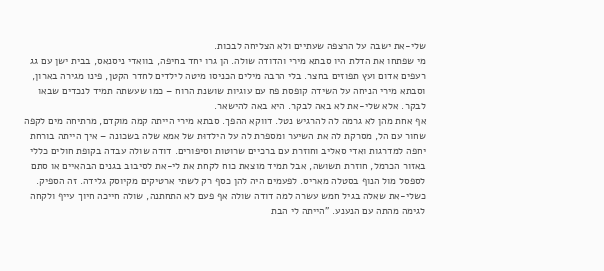שלי-את ישבה על הרצפה שעתיים ולא הצליחה לבכות.
מי שפתחו את הדלת היו סבתא מירי והדודה שולה. הן גרו יחד בחיפה, בוואדי ניסנאס, בבית ישן עם גג רעפים אדום ועץ תפוזים בחצר. בלי הרבה מילים הכניסו מיטה לילדים לחדר הקטן, פינו מגירה בארון, וסבתא מירי הניחה על השידה קופסת פח עם עוגיות שושנת הרוח – כמו שעשתה תמיד לנכדים שבאו לבקר. אלא שלי-את לא באה לבקר. היא באה להישאר.
אף אחת מהן לא גרמה לה להרגיש נטל. דווקא ההפך. סבתא מירי הייתה קמה מוקדם, מרתיחה מים לקפה שחור עם הל, מסרקת לה את השיער ומספרת לה על הילדוּת של אמא שלה בשכונה – איך הייתה בורחת יחפה למדרגות ואדי סאליב וחוזרת עם ברכיים שרוטות וסיפורים. דודה שולה עבדה בקופת חולים כללי באזור הכרמל, חוזרת תשושה, אבל תמיד מוצאת כוח לקחת את לי-את לסיבוב בגנים הבהאיים או סתם לספסל מול הנוף בסטלה מאריס. לפעמים היה להן כסף רק לשתי ארטיקים מקיוסק גלידה. זה הספיק.
כשלי-את שאלה בגיל חמש עשרה למה דודה שולה אף פעם לא התחתנה, שולה חייכה חיוך עייף ולקחה לגימה מהתה עם הנענע. "הייתה לי הבת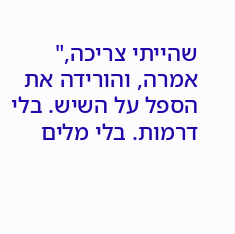שהייתי צריכה," אמרה, והורידה את הספל על השיש. בלי דרמות. בלי מלים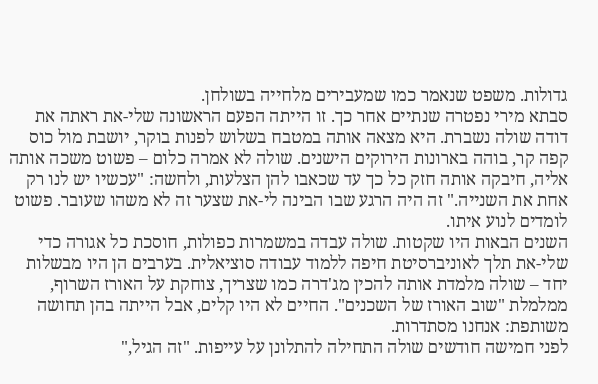גדולות. משפט שנאמר כמו שמעבירים מלחייה בשולחן.
סבתא מירי נפטרה שנתיים אחר כך. זו הייתה הפעם הראשונה שלי-את ראתה את דודה שולה נשברת. היא מצאה אותה במטבח בשלוש לפנות בוקר, יושבת מול כוס קפה קר, בוהה בארונות הירוקים הישנים. שולה לא אמרה כלום – פשוט משכה אותה אליה, חיבקה אותה חזק כל כך עד שכאבו להן הצלעות, ולחשה: "עכשיו יש לנו רק אחת את השנייה." זה היה הרגע שבו הבינה לי-את שצער זה לא משהו שעובר. פשוט לומדים לנוע איתו.
השנים הבאות היו שקטות. שולה עבדה במשמרות כפולות, חוסכת כל אגורה כדי שלי-את תלך לאוניברסיטת חיפה ללמוד עבודה סוציאלית. בערבים הן היו מבשלות יחד – שולה מלמדת אותה להכין מג'דרה כמו שצריך, צוחקת על האורז השרוף, ממלמלת "שוב האורז של השכנים". החיים לא היו קלים, אבל הייתה בהן תחושה משותפת: אנחנו מסתדרות.
לפני חמישה חודשים שולה התחילה להתלונן על עייפות. "זה הגיל,"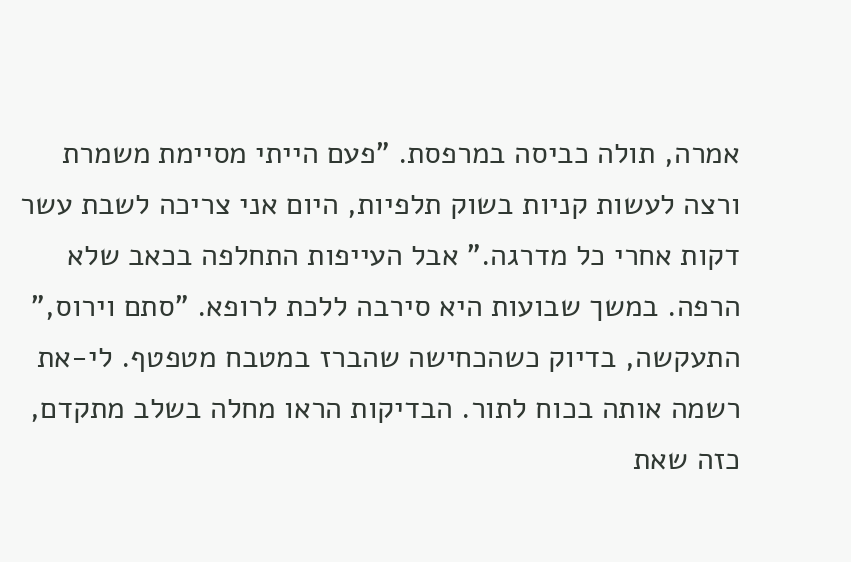אמרה, תולה כביסה במרפסת. "פעם הייתי מסיימת משמרת ורצה לעשות קניות בשוק תלפיות, היום אני צריכה לשבת עשר דקות אחרי כל מדרגה." אבל העייפות התחלפה בכאב שלא הרפה. במשך שבועות היא סירבה ללכת לרופא. "סתם וירוס," התעקשה, בדיוק כשהכחישה שהברז במטבח מטפטף. לי-את רשמה אותה בכוח לתור. הבדיקות הראו מחלה בשלב מתקדם, כזה שאת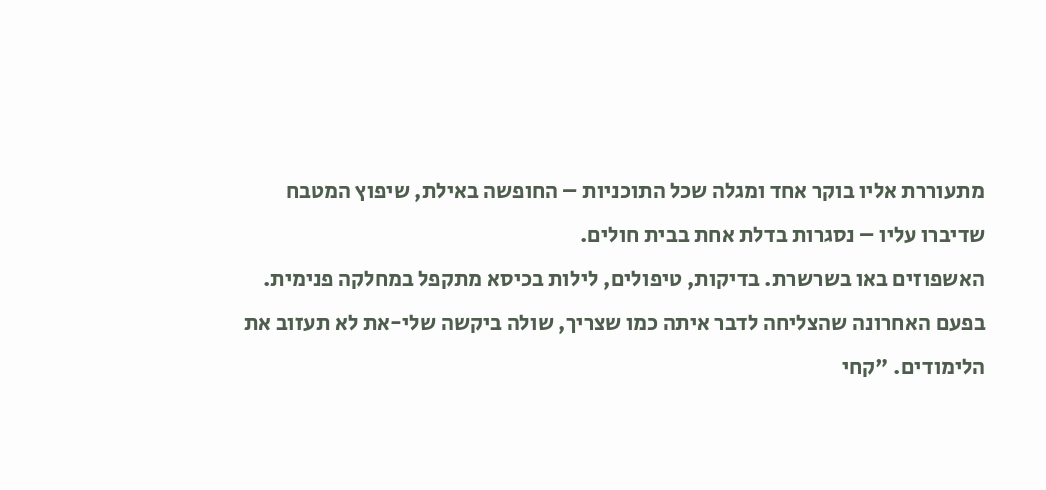מתעוררת אליו בוקר אחד ומגלה שכל התוכניות – החופשה באילת, שיפוץ המטבח שדיברו עליו – נסגרות בדלת אחת בבית חולים.
האשפוזים באו בשרשרת. בדיקות, טיפולים, לילות בכיסא מתקפל במחלקה פנימית. בפעם האחרונה שהצליחה לדבר איתה כמו שצריך, שולה ביקשה שלי-את לא תעזוב את הלימודים. "קחי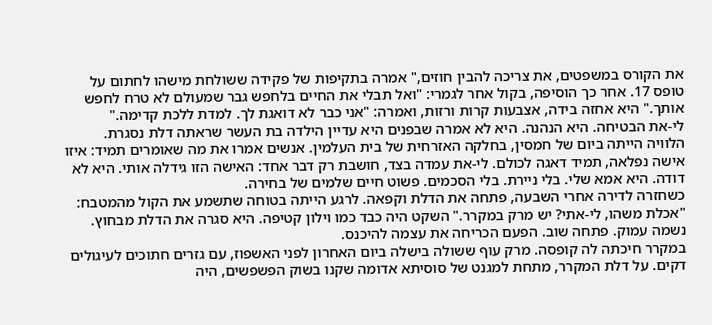את הקורס במשפטים, את צריכה להבין חוזים," אמרה בתקיפות של פקידה ששולחת מישהו לחתום על טופס 17. אחר כך הוסיפה, בקול אחר לגמרי: "ואל תבלי את החיים בלחפש גבר שמעולם לא טרח לחפש אותך." היא אחזה בידה, אצבעות קרות ורזות, ואמרה: "אני כבר לא דואגת לך. למדת ללכת קדימה."
לי-את הבטיחה. היא הנהנה. היא לא אמרה שבפנים היא עדיין הילדה בת העשר שראתה דלת נסגרת.
הלוויה הייתה ביום של חמסין, בחלקה האזרחית של בית העלמין. אנשים אמרו את מה שאומרים תמיד: איזו אישה נפלאה, תמיד דאגה לכולם. לי-את עמדה בצד, חושבת רק דבר אחד: האישה הזו גידלה אותי. היא לא דודה. היא אמא שלי. בלי ניירת. בלי הסכמים. פשוט חיים שלמים של בחירה.
כשחזרה לדירה אחרי השבעה, פתחה את הדלת וקפאה. לרגע הייתה בטוחה שתשמע את הקול מהמטבח: "אכלת משהו, לי-אתי? יש מרק במקרר." השקט היה כבד כמו וילון קטיפה. היא סגרה את הדלת מבחוץ. נשמה עמוק. פתחה שוב. הפעם הכריחה את עצמה להיכנס.
במקרר חיכתה לה קופסה. מרק עוף ששולה בישלה ביום האחרון לפני האשפוז, עם גזרים חתוכים לעיגולים דקים. על דלת המקרר, מתחת למגנט של סוסיתא אדומה שקנו בשוק הפשפשים, היה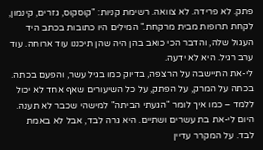פתק. לא פרידה. לא צוואה. רשימת קניות: "קוסקוס, גזרים, קינמון, לקחת תרופות מבית מרקחת." המילים היו כתובות בכתב היד העגול שלה, והדבר הכי כואב בהן היה שהן תיכננו עוד ארוחה. עוד ערב רגיל. היא לא ידעה.
לי-את התיישבה על הרצפה, בדיוק כמו בגיל עשר, והפעם בכתה. בכתה על המרק, על הפתק, על כל השיעורים שאף אחד לא יכול ללמד – כמו איך לומר "הגעתי הביתה" למישהי שכבר לא תענה.
היום לי-את בת עשרים ושתיים. היא גרה לבד, אבל לא באמת לבד. על המקרר עדיין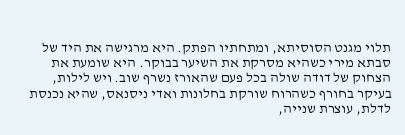תלוי מגנט הסוסיתא, ומתחתיו הפתק. היא מרגישה את היד של סבתא מירי כשהיא מסרקת את השיער בבוקר. היא שומעת את הצחוק של דודה שולה בכל פעם שהאורז נשרף שוב. ויש לילות, בעיקר בחורף כשהרוח שורקת בחלונות ואדי ניסנאס, שהיא נכנסת לדלת, עוצרת שנייה,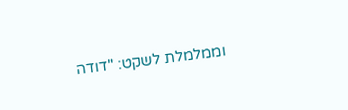וממלמלת לשקט: "דודה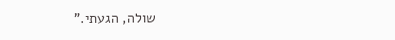שולה, הגעתי."